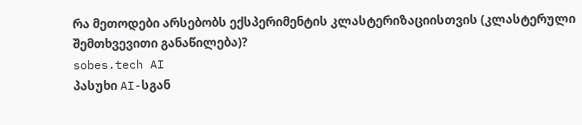რა მეთოდები არსებობს ექსპერიმენტის კლასტერიზაციისთვის (კლასტერული შემთხვევითი განაწილება)?
sobes.tech AI
პასუხი AI-სგან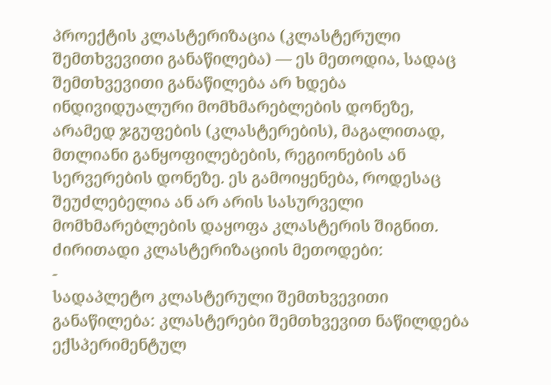პროექტის კლასტერიზაცია (კლასტერული შემთხვევითი განაწილება) — ეს მეთოდია, სადაც შემთხვევითი განაწილება არ ხდება ინდივიდუალური მომხმარებლების დონეზე, არამედ ჯგუფების (კლასტერების), მაგალითად, მთლიანი განყოფილებების, რეგიონების ან სერვერების დონეზე. ეს გამოიყენება, როდესაც შეუძლებელია ან არ არის სასურველი მომხმარებლების დაყოფა კლასტერის შიგნით.
ძირითადი კლასტერიზაციის მეთოდები:
-
სადაპლეტო კლასტერული შემთხვევითი განაწილება: კლასტერები შემთხვევით ნაწილდება ექსპერიმენტულ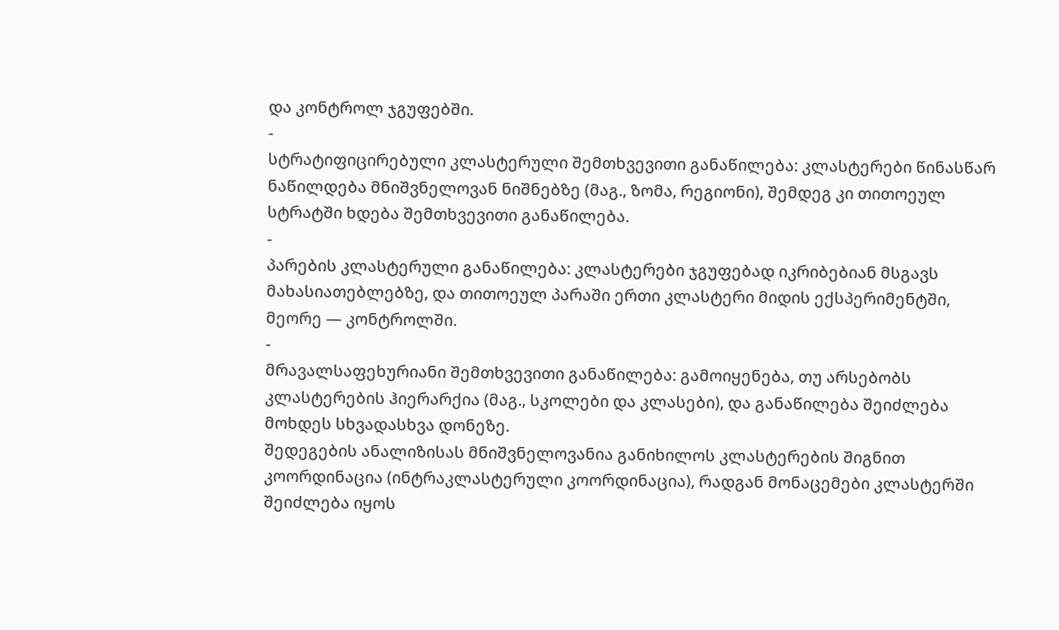და კონტროლ ჯგუფებში.
-
სტრატიფიცირებული კლასტერული შემთხვევითი განაწილება: კლასტერები წინასწარ ნაწილდება მნიშვნელოვან ნიშნებზე (მაგ., ზომა, რეგიონი), შემდეგ კი თითოეულ სტრატში ხდება შემთხვევითი განაწილება.
-
პარების კლასტერული განაწილება: კლასტერები ჯგუფებად იკრიბებიან მსგავს მახასიათებლებზე, და თითოეულ პარაში ერთი კლასტერი მიდის ექსპერიმენტში, მეორე — კონტროლში.
-
მრავალსაფეხურიანი შემთხვევითი განაწილება: გამოიყენება, თუ არსებობს კლასტერების ჰიერარქია (მაგ., სკოლები და კლასები), და განაწილება შეიძლება მოხდეს სხვადასხვა დონეზე.
შედეგების ანალიზისას მნიშვნელოვანია განიხილოს კლასტერების შიგნით კოორდინაცია (ინტრაკლასტერული კოორდინაცია), რადგან მონაცემები კლასტერში შეიძლება იყოს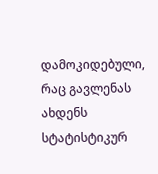დამოკიდებული, რაც გავლენას ახდენს სტატისტიკურ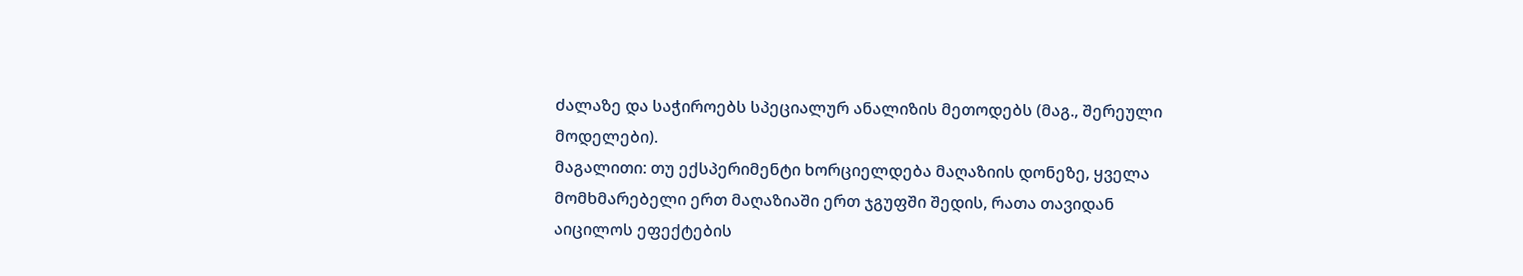ძალაზე და საჭიროებს სპეციალურ ანალიზის მეთოდებს (მაგ., შერეული მოდელები).
მაგალითი: თუ ექსპერიმენტი ხორციელდება მაღაზიის დონეზე, ყველა მომხმარებელი ერთ მაღაზიაში ერთ ჯგუფში შედის, რათა თავიდან აიცილოს ეფექტების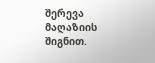შერევა მაღაზიის შიგნით.